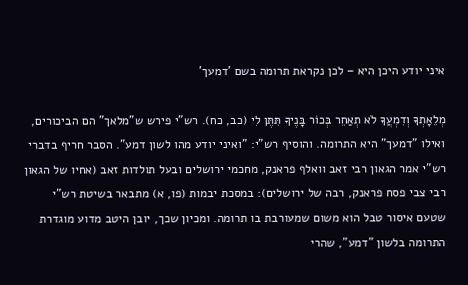איני יודע היכן היא – לכן נקראת תרומה בשם 'דמעך'

מְלֵאָתְךָ וְדִמְעֲךָ לֹא תְאַחֵר בְּכוֹר בָּנֶיךָ תִּתֶּן לִי (כב, כח). רש"י פירש ש"מלאך" הם הביכורים, ואילו "דמעך" היא התרומה. והוסיף רש"י: "ואיני יודע מהו לשון דמע". הסבר חריף בדברי רש"י אמר הגאון רבי זאב וואלף פראנק, מחכמי ירושלים ובעל תולדות זאב (אחיו של הגאון רבי צבי פסח פראנק, רבה של ירושלים): במסכת יבמות (פו, א) מתבאר בשיטת רש"י שטעם איסור טבל הוא משום שמעורבת בו תרומה. ומכיון שכך, יובן היטב מדוע מוגדרת התרומה בלשון "דמע", שהרי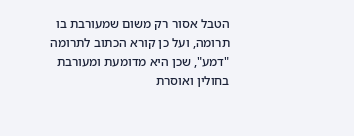הטבל אסור רק משום שמעורבת בו תרומה, ועל כן קורא הכתוב לתרומה "דמע", שכן היא מדומעת ומעורבת בחולין ואוסרת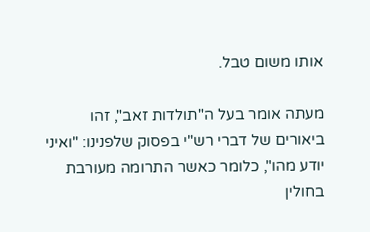אותו משום טבל.

מעתה אומר בעל ה"תולדות זאב", זהו ביאורים של דברי רש"י בפסוק שלפנינו: "ואיני יודע מהו", כלומר כאשר התרומה מעורבת בחולין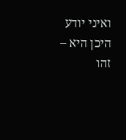ואיני יודע היכן היא – זהו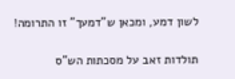לשון דמע, ומכאן ש"דמעך" זו התרומה!

תולדות זאב על מסכתות הש"ס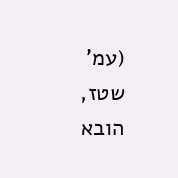(עמ' שטז, הובא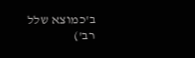ב'כמוצא שלל רב')